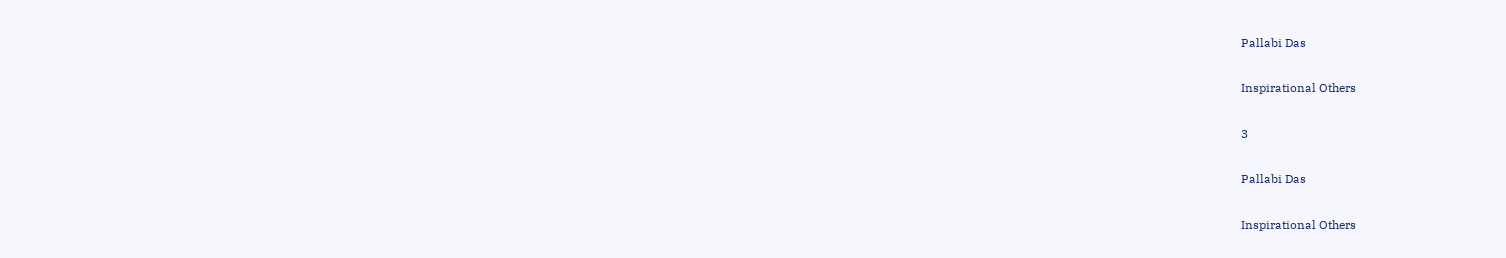Pallabi Das

Inspirational Others

3

Pallabi Das

Inspirational Others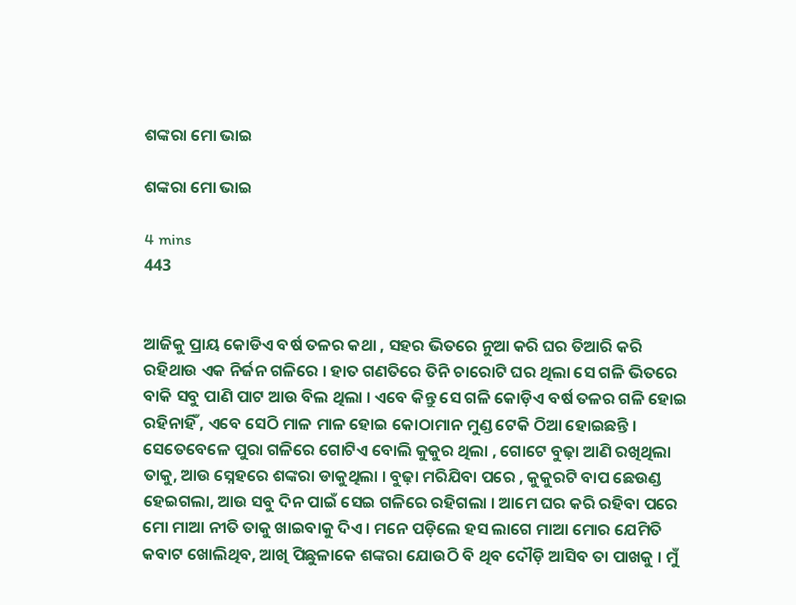ଶଙ୍କରା ମୋ ଭାଇ

ଶଙ୍କରା ମୋ ଭାଇ

4 mins
443


ଆଜିକୁ ପ୍ରାୟ କୋଡିଏ ବର୍ଷ ତଳର କଥା , ସହର ଭିତରେ ନୁଆ କରି ଘର ତିଆରି କରି ରହିଥାଉ ଏକ ନିର୍ଜନ ଗଳିରେ । ହାତ ଗଣତିରେ ତିନି ଚାରୋଟି ଘର ଥିଲା ସେ ଗଳି ଭିତରେ ବାକି ସବୁ ପାଣି ପାଟ ଆଉ ବିଲ ଥିଲା । ଏବେ କିନ୍ତୁ ସେ ଗଳି କୋଡ଼ିଏ ବର୍ଷ ତଳର ଗଳି ହୋଇ ରହିନାହିଁ , ଏବେ ସେଠି ମାଳ ମାଳ ହୋଇ କୋଠାମାନ ମୁଣ୍ଡ ଟେକି ଠିଆ ହୋଇଛନ୍ତି । ସେତେବେଳେ ପୁରା ଗଳିରେ ଗୋଟିଏ ବୋଲି କୁକୁର ଥିଲା , ଗୋଟେ ବୁଢ଼ା ଆଣି ରଖିଥିଲା ତାକୁ, ଆଉ ସ୍ନେହରେ ଶଙ୍କରା ଡାକୁଥିଲା । ବୁଢ଼ା ମରିଯିବା ପରେ , କୁକୁରଟି ବାପ ଛେଉଣ୍ଡ ହେଇଗଲା, ଆଉ ସବୁ ଦିନ ପାଇଁ ସେଇ ଗଳିରେ ରହିଗଲା । ଆମେ ଘର କରି ରହିବା ପରେ ମୋ ମାଆ ନୀତି ତାକୁ ଖାଇବାକୁ ଦିଏ । ମନେ ପଡ଼ିଲେ ହସ ଲାଗେ ମାଆ ମୋର ଯେମିତି କବାଟ ଖୋଲିଥିବ, ଆଖି ପିଛୁଳାକେ ଶଙ୍କରା ଯୋଉଠି ବି ଥିବ ଦୌଡ଼ି ଆସିବ ତା ପାଖକୁ । ମୁଁ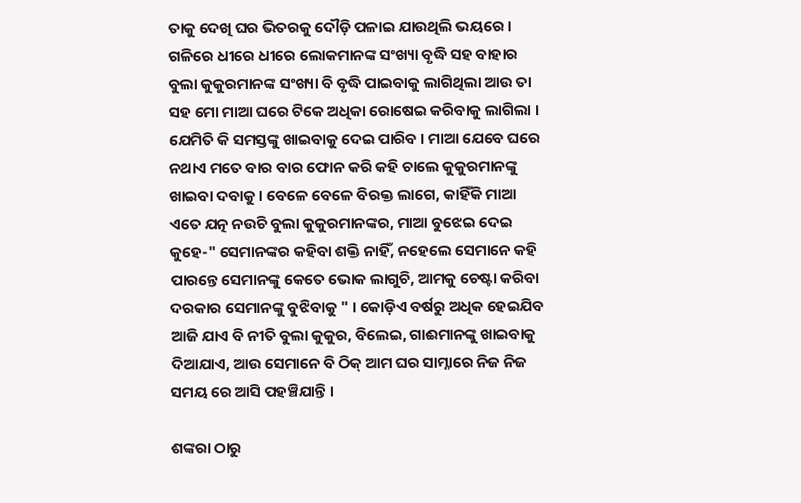ତାକୁ ଦେଖି ଘର ଭିତରକୁ ଦୌଡ଼ି ପଳାଇ ଯାଉଥିଲି ଭୟରେ । ଗଳିରେ ଧୀରେ ଧୀରେ ଲୋକମାନଙ୍କ ସଂଖ୍ୟା ବୃଦ୍ଧି ସହ ବାହାର ବୁଲା କୁକୁରମାନଙ୍କ ସଂଖ୍ୟା ବି ବୃଦ୍ଧି ପାଇବାକୁ ଲାଗିଥିଲା ଆଉ ତା ସହ ମୋ ମାଆ ଘରେ ଟିକେ ଅଧିକା ରୋଷେଇ କରିବାକୁ ଲାଗିଲା । ଯେମିତି କି ସମସ୍ତଙ୍କୁ ଖାଇବାକୁ ଦେଇ ପାରିବ । ମାଆ ଯେବେ ଘରେ ନଥାଏ ମତେ ବାର ବାର ଫୋନ କରି କହି ଚାଲେ କୁକୁରମାନଙ୍କୁ ଖାଇବା ଦବାକୁ । ବେଳେ ବେଳେ ବିରକ୍ତ ଲାଗେ, କାହିଁକି ମାଆ ଏତେ ଯତ୍ନ ନଉଚି ବୁଲା କୁକୁରମାନଙ୍କର, ମାଆ ବୁଝେଇ ଦେଇ କୁହେ-" ସେମାନଙ୍କର କହିବା ଶକ୍ତି ନାହିଁ, ନହେଲେ ସେମାନେ କହି ପାରନ୍ତେ ସେମାନଙ୍କୁ କେତେ ଭୋକ ଲାଗୁଚି, ଆମକୁ ଚେଷ୍ଟା କରିବା ଦରକାର ସେମାନଙ୍କୁ ବୁଝିବାକୁ " । କୋଡ଼ିଏ ବର୍ଷରୁ ଅଧିକ ହେଇଯିବ ଆଜି ଯାଏ ବି ନୀତି ବୁଲା କୁକୁର, ବିଲେଇ, ଗାଈମାନଙ୍କୁ ଖାଇବାକୁ ଦିଆଯାଏ, ଆଉ ସେମାନେ ବି ଠିକ୍ ଆମ ଘର ସାମ୍ନାରେ ନିଜ ନିଜ ସମୟ ରେ ଆସି ପହଞ୍ଚିଯାନ୍ତି ।

ଶଙ୍କରା ଠାରୁ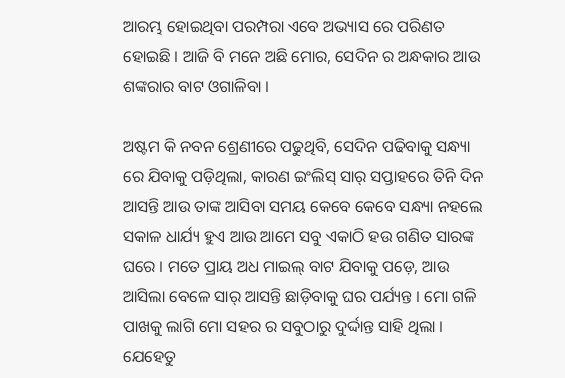ଆରମ୍ଭ ହୋଇଥିବା ପରମ୍ପରା ଏବେ ଅଭ୍ୟାସ ରେ ପରିଣତ ହୋଇଛି । ଆଜି ବି ମନେ ଅଛି ମୋର, ସେଦିନ ର ଅନ୍ଧକାର ଆଉ ଶଙ୍କରାର ବାଟ ଓଗାଳିବା ।

ଅଷ୍ଟମ କି ନବନ ଶ୍ରେଣୀରେ ପଢୁଥିବି, ସେଦିନ ପଢିବାକୁ ସନ୍ଧ୍ୟା ରେ ଯିବାକୁ ପଡ଼ିଥିଲା, କାରଣ ଇଂଲିସ୍ ସାର୍ ସପ୍ତାହରେ ତିନି ଦିନ ଆସନ୍ତି ଆଉ ତାଙ୍କ ଆସିବା ସମୟ କେବେ କେବେ ସନ୍ଧ୍ୟା ନହଲେ ସକାଳ ଧାର୍ଯ୍ୟ ହୁଏ ଆଉ ଆମେ ସବୁ ଏକାଠି ହଉ ଗଣିତ ସାରଙ୍କ ଘରେ । ମତେ ପ୍ରାୟ ଅଧ ମାଇଲ୍ ବାଟ ଯିବାକୁ ପଡ଼େ, ଆଉ ଆସିଲା ବେଳେ ସାର୍ ଆସନ୍ତି ଛାଡ଼ିବାକୁ ଘର ପର୍ଯ୍ୟନ୍ତ । ମୋ ଗଳି ପାଖକୁ ଲାଗି ମୋ ସହର ର ସବୁଠାରୁ ଦୁର୍ଦ୍ଦାନ୍ତ ସାହି ଥିଲା । ଯେହେତୁ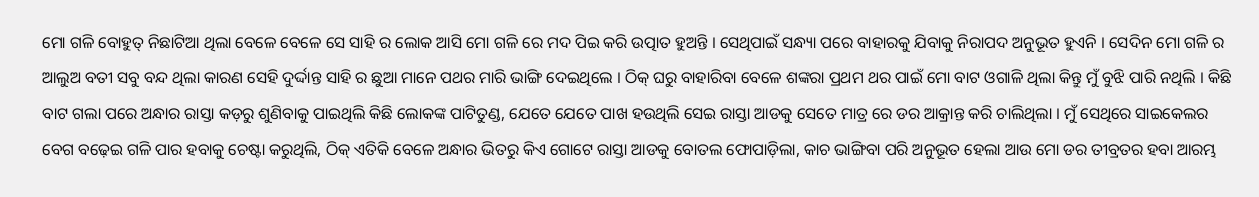ମୋ ଗଳି ବୋହୁତ୍ ନିଛାଟିଆ ଥିଲା ବେଳେ ବେଳେ ସେ ସାହି ର ଲୋକ ଆସି ମୋ ଗଳି ରେ ମଦ ପିଇ କରି ଉତ୍ପାତ ହୁଅନ୍ତି । ସେଥିପାଇଁ ସନ୍ଧ୍ୟା ପରେ ବାହାରକୁ ଯିବାକୁ ନିରାପଦ ଅନୁଭୂତ ହୁଏନି । ସେଦିନ ମୋ ଗଳି ର ଆଲୁଅ ବତୀ ସବୁ ବନ୍ଦ ଥିଲା କାରଣ ସେହି ଦୁର୍ଦ୍ଦାନ୍ତ ସାହି ର ଛୁଆ ମାନେ ପଥର ମାରି ଭାଙ୍ଗି ଦେଇଥିଲେ । ଠିକ୍ ଘରୁ ବାହାରିବା ବେଳେ ଶଙ୍କରା ପ୍ରଥମ ଥର ପାଇଁ ମୋ ବାଟ ଓଗାଳି ଥିଲା କିନ୍ତୁ ମୁଁ ବୁଝି ପାରି ନଥିଲି । କିଛି ବାଟ ଗଲା ପରେ ଅନ୍ଧାର ରାସ୍ତା କଡ଼ରୁ ଶୁଣିବାକୁ ପାଇଥିଲି କିଛି ଲୋକଙ୍କ ପାଟିତୁଣ୍ଡ, ଯେତେ ଯେତେ ପାଖ ହଉଥିଲି ସେଇ ରାସ୍ତା ଆଡକୁ ସେତେ ମାତ୍ର ରେ ଡର ଆକ୍ରାନ୍ତ କରି ଚାଲିଥିଲା । ମୁଁ ସେଥିରେ ସାଇକେଲର ବେଗ ବଢ଼େଇ ଗଳି ପାର ହବାକୁ ଚେଷ୍ଟା କରୁଥିଲି, ଠିକ୍ ଏତିକି ବେଳେ ଅନ୍ଧାର ଭିତରୁ କିଏ ଗୋଟେ ରାସ୍ତା ଆଡକୁ ବୋତଲ ଫୋପାଡ଼ିଲା, କାଚ ଭାଙ୍ଗିବା ପରି ଅନୁଭୂତ ହେଲା ଆଉ ମୋ ଡର ତୀବ୍ରତର ହବା ଆରମ୍ଭ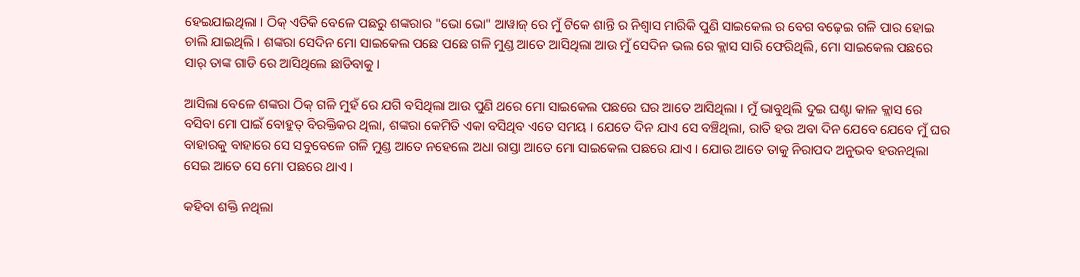ହେଇଯାଇଥିଲା । ଠିକ୍ ଏତିକି ବେଳେ ପଛରୁ ଶଙ୍କରାର "ଭୋ ଭୋ" ଆୱାଜ୍ ରେ ମୁଁ ଟିକେ ଶାନ୍ତି ର ନିଶ୍ଵାସ ମାରିକି ପୁଣି ସାଇକେଲ ର ବେଗ ବଢ଼େଇ ଗଳି ପାର ହୋଇ ଚାଲି ଯାଇଥିଲି । ଶଙ୍କରା ସେଦିନ ମୋ ସାଇକେଲ ପଛେ ପଛେ ଗଳି ମୁଣ୍ଡ ଆତେ ଆସିଥିଲା ଆଉ ମୁଁ ସେଦିନ ଭଲ ରେ କ୍ଲାସ ସାରି ଫେରିଥିଲି, ମୋ ସାଇକେଲ ପଛରେ ସାର୍ ତାଙ୍କ ଗାଡି ରେ ଆସିଥିଲେ ଛାଡିବାକୁ ।

ଆସିଲା ବେଳେ ଶଙ୍କରା ଠିକ୍ ଗଳି ମୁହଁ ରେ ଯଗି ବସିଥିଲା ଆଉ ପୁଣି ଥରେ ମୋ ସାଇକେଲ ପଛରେ ଘର ଆତେ ଆସିଥିଲା । ମୁଁ ଭାବୁଥିଲି ଦୁଇ ଘଣ୍ଟା କାଳ କ୍ଲାସ ରେ ବସିବା ମୋ ପାଇଁ ବୋହୁତ୍ ବିରକ୍ତିକର ଥିଲା, ଶଙ୍କରା କେମିତି ଏକା ବସିଥିବ ଏତେ ସମୟ । ଯେତେ ଦିନ ଯାଏ ସେ ବଞ୍ଚିଥିଲା, ରାତି ହଉ ଅବା ଦିନ ଯେବେ ଯେବେ ମୁଁ ଘର ବାହାରକୁ ବାହାରେ ସେ ସବୁବେଳେ ଗଳି ମୁଣ୍ଡ ଆତେ ନହେଲେ ଅଧା ରାସ୍ତା ଆତେ ମୋ ସାଇକେଲ ପଛରେ ଯାଏ । ଯୋଉ ଆତେ ତାକୁ ନିରାପଦ ଅନୁଭବ ହଉନଥିଲା ସେଇ ଆତେ ସେ ମୋ ପଛରେ ଥାଏ ।

କହିବା ଶକ୍ତି ନଥିଲା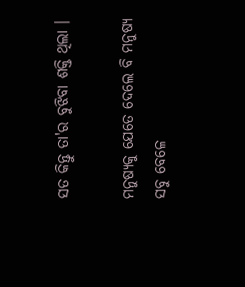ସତ କିନ୍ତୁ ତା'ର ବୁଝିବା ଶକ୍ତି ଥିଲା ।

ମନୁଷ୍ୟକୁ ଯେତେ ଦେଲେ ବି ମନୁଷ୍ୟ ସବୁ ବେଳେ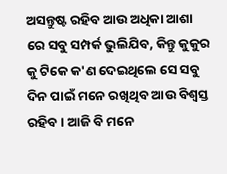ଅସନ୍ତୁଷ୍ଟ ରହିବ ଆଉ ଅଧିକା ଆଶା ରେ ସବୁ ସମ୍ପର୍କ ଭୁଲିଯିବ, କିନ୍ତୁ କୁକୁର କୁ ଟିକେ କ'ଣ ଦେଇଥିଲେ ସେ ସବୁ ଦିନ ପାଇଁ ମନେ ରଖିଥିବ ଆଉ ବିଶ୍ୱସ୍ତ ରହିବ । ଆଜି ବି ମନେ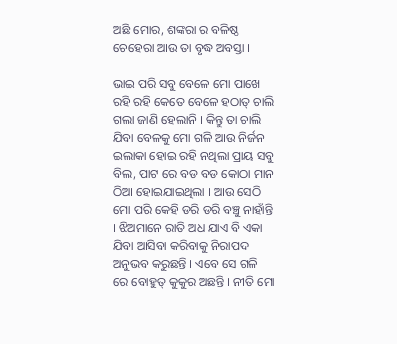ଅଛି ମୋର, ଶଙ୍କରା ର ବଳିଷ୍ଠ ଚେହେରା ଆଉ ତା ବୃଦ୍ଧ ଅବସ୍ତା ।

ଭାଇ ପରି ସବୁ ବେଳେ ମୋ ପାଖେ ରହି ରହି କେତେ ବେଳେ ହଠାତ୍ ଚାଲି ଗଲା ଜାଣି ହେଲାନି । କିନ୍ତୁ ତା ଚାଲି ଯିବା ବେଳକୁ ମୋ ଗଳି ଆଉ ନିର୍ଜନ ଇଲାକା ହୋଇ ରହି ନଥିଲା ପ୍ରାୟ ସବୁ ବିଲ, ପାଟ ରେ ବଡ ବଡ କୋଠା ମାନ ଠିଆ ହୋଇଯାଇଥିଲା । ଆଉ ସେଠି ମୋ ପରି କେହି ଡରି ଡରି ବଞ୍ଚୁ ନାହାଁନ୍ତି । ଝିଅମାନେ ରାତି ଅଧ ଯାଏ ବି ଏକା ଯିବା ଆସିବା କରିବାକୁ ନିରାପଦ ଅନୁଭବ କରୁଛନ୍ତି । ଏବେ ସେ ଗଳି ରେ ବୋହୁତ୍ କୁକୁର ଅଛନ୍ତି । ନୀତି ମୋ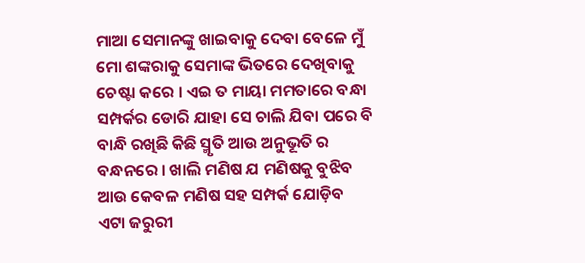ମାଆ ସେମାନଙ୍କୁ ଖାଇବାକୁ ଦେବା ବେଳେ ମୁଁ ମୋ ଶଙ୍କରାକୁ ସେମାଙ୍କ ଭିତରେ ଦେଖିବାକୁ ଚେଷ୍ଟା କରେ । ଏଇ ତ ମାୟା ମମତାରେ ବନ୍ଧା ସମ୍ପର୍କର ଡୋରି ଯାହା ସେ ଚାଲି ଯିବା ପରେ ବି ବାନ୍ଧି ରଖିଛି କିଛି ସ୍ମୃତି ଆଉ ଅନୁଭୂତି ର ବନ୍ଧନରେ । ଖାଲି ମଣିଷ ଯ ମଣିଷକୁ ବୁଝିବ ଆଉ କେବଳ ମଣିଷ ସହ ସମ୍ପର୍କ ଯୋଡ଼ିବ ଏଟା ଜରୁରୀ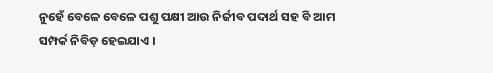ନୁହେଁ ବେଳେ ବେଳେ ପଶୁ ପକ୍ଷୀ ଆଉ ନିର୍ଜୀବ ପଦାର୍ଥ ସହ ବି ଆମ ସମ୍ପର୍କ ନିବିଡ଼ ହେଇଯାଏ ।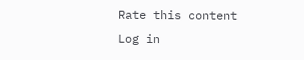Rate this content
Log in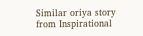Similar oriya story from Inspirational